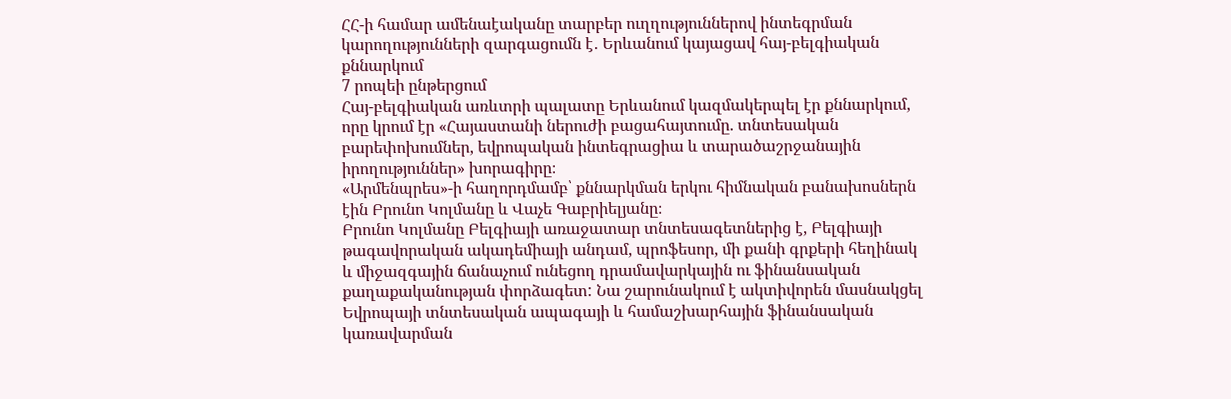ՀՀ-ի համար ամենաէականը տարբեր ուղղություններով ինտեգրման կարողությունների զարգացումն է․ Երևանում կայացավ հայ-բելգիական քննարկում
7 րոպեի ընթերցում
Հայ-բելգիական առևտրի պալատը Երևանում կազմակերպել էր քննարկում, որը կրում էր «Հայաստանի ներուժի բացահայտումը. տնտեսական բարեփոխումներ, եվրոպական ինտեգրացիա և տարածաշրջանային իրողություններ» խորագիրը։
«Արմենպրես»-ի հաղորդմամբ՝ քննարկման երկու հիմնական բանախոսներն էին Բրունո Կոլմանը և Վաչե Գաբրիելյանը։
Բրունո Կոլմանը Բելգիայի առաջատար տնտեսագետներից է, Բելգիայի թագավորական ակադեմիայի անդամ, պրոֆեսոր, մի քանի գրքերի հեղինակ և միջազգային ճանաչում ունեցող դրամավարկային ու ֆինանսական քաղաքականության փորձագետ: Նա շարունակում է ակտիվորեն մասնակցել Եվրոպայի տնտեսական ապագայի և համաշխարհային ֆինանսական կառավարման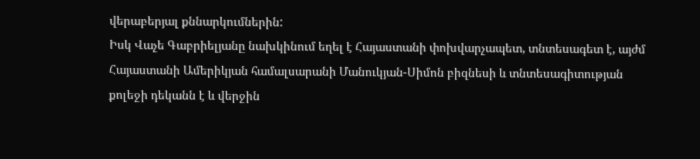վերաբերյալ քննարկումներին:
Իսկ Վաչե Գաբրիելյանը նախկինում եղել է Հայաստանի փոխվարչապետ, տնտեսագետ է, այժմ Հայաստանի Ամերիկյան համալսարանի Մանուկյան-Սիմոն բիզնեսի և տնտեսագիտության քոլեջի դեկանն է և վերջին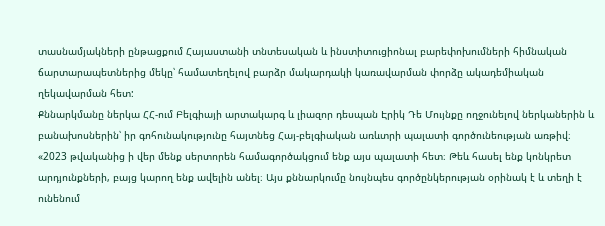տասնամյակների ընթացքում Հայաստանի տնտեսական և ինստիտուցիոնալ բարեփոխումների հիմնական ճարտարապետներից մեկը՝ համատեղելով բարձր մակարդակի կառավարման փորձը ակադեմիական ղեկավարման հետ:
Քննարկմանը ներկա ՀՀ-ում Բելգիայի արտակարգ և լիազոր դեսպան Էրիկ Դե Մույնքը ողջունելով ներկաներին և բանախոսներին՝ իր գոհունակությունը հայտնեց Հայ-բելգիական առևտրի պալատի գործունեության առթիվ։
«2023 թվականից ի վեր մենք սերտորեն համագործակցում ենք այս պալատի հետ։ Թեև հասել ենք կոնկրետ արդյունքների, բայց կարող ենք ավելին անել։ Այս քննարկումը նույնպես գործընկերության օրինակ է և տեղի է ունենում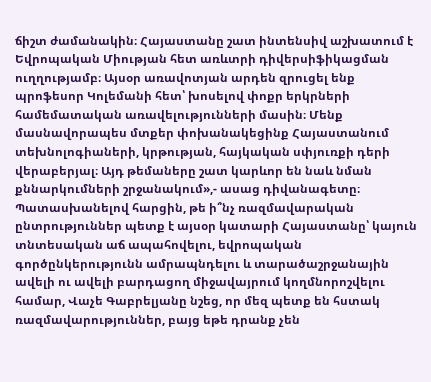ճիշտ ժամանակին։ Հայաստանը շատ ինտենսիվ աշխատում է Եվրոպական Միության հետ առևտրի դիվերսիֆիկացման ուղղությամբ։ Այսօր առավոտյան արդեն զրուցել ենք պրոֆեսոր Կոլեմանի հետ՝ խոսելով փոքր երկրների համեմատական առավելությունների մասին։ Մենք մասնավորապես մտքեր փոխանակեցինք Հայաստանում տեխնոլոգիաների, կրթության, հայկական սփյուռքի դերի վերաբերյալ։ Այդ թեմաները շատ կարևոր են նաև նման քննարկումների շրջանակում»,- ասաց դիվանագետը։
Պատասխանելով հարցին, թե ի՞նչ ռազմավարական ընտրություններ պետք է այսօր կատարի Հայաստանը՝ կայուն տնտեսական աճ ապահովելու, եվրոպական գործընկերությունն ամրապնդելու և տարածաշրջանային ավելի ու ավելի բարդացող միջավայրում կողմնորոշվելու համար, Վաչե Գաբրելյանը նշեց, որ մեզ պետք են հստակ ռազմավարություններ, բայց եթե դրանք չեն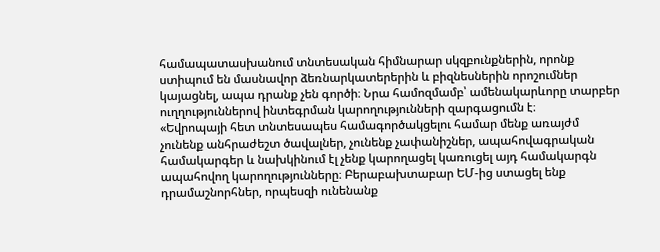համապատասխանում տնտեսական հիմնարար սկզբունքներին, որոնք ստիպում են մասնավոր ձեռնարկատերերին և բիզնեսներին որոշումներ կայացնել, ապա դրանք չեն գործի։ Նրա համոզմամբ՝ ամենակարևորը տարբեր ուղղություններով ինտեգրման կարողությունների զարգացումն է։
«Եվրոպայի հետ տնտեսապես համագործակցելու համար մենք առայժմ չունենք անհրաժեշտ ծավալներ, չունենք չափանիշներ, ապահովագրական համակարգեր և նախկինում էլ չենք կարողացել կառուցել այդ համակարգն ապահովող կարողությունները։ Բերաբախտաբար ԵՄ-ից ստացել ենք դրամաշնորհներ, որպեսզի ունենանք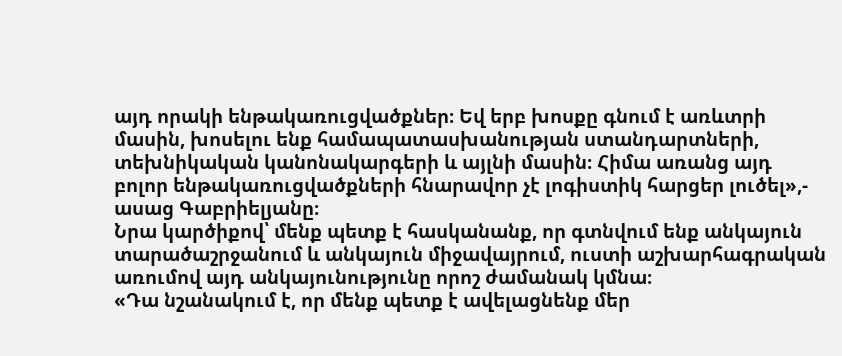այդ որակի ենթակառուցվածքներ։ Եվ երբ խոսքը գնում է առևտրի մասին, խոսելու ենք համապատասխանության ստանդարտների, տեխնիկական կանոնակարգերի և այլնի մասին։ Հիմա առանց այդ բոլոր ենթակառուցվածքների հնարավոր չէ լոգիստիկ հարցեր լուծել»,- ասաց Գաբրիելյանը։
Նրա կարծիքով՝ մենք պետք է հասկանանք, որ գտնվում ենք անկայուն տարածաշրջանում և անկայուն միջավայրում, ուստի աշխարհագրական առումով այդ անկայունությունը որոշ ժամանակ կմնա։
«Դա նշանակում է, որ մենք պետք է ավելացնենք մեր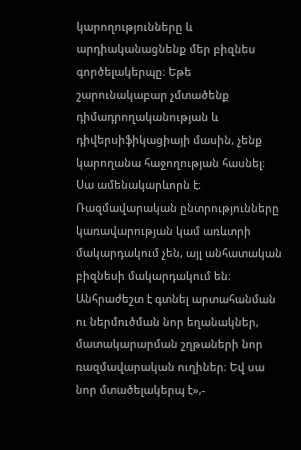կարողությունները և արդիականացնենք մեր բիզնես գործելակերպը։ Եթե շարունակաբար չմտածենք դիմադրողականության և դիվերսիֆիկացիայի մասին, չենք կարողանա հաջողության հասնել։ Սա ամենակարևորն է։ Ռազմավարական ընտրությունները կառավարության կամ առևտրի մակարդակում չեն, այլ անհատական բիզնեսի մակարդակում են։ Անհրաժեշտ է գտնել արտահանման ու ներմուծման նոր եղանակներ, մատակարարման շղթաների նոր ռազմավարական ուղիներ։ Եվ սա նոր մտածելակերպ է»,-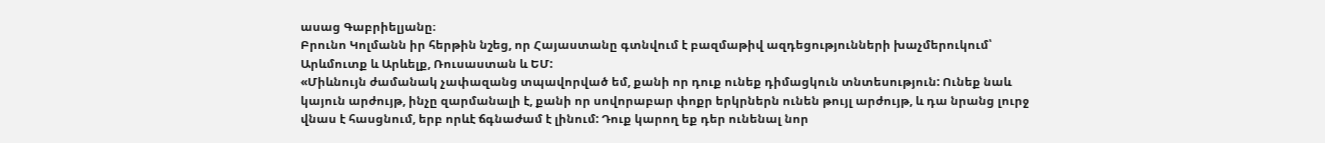ասաց Գաբրիելյանը։
Բրունո Կոլմանն իր հերթին նշեց, որ Հայաստանը գտնվում է բազմաթիվ ազդեցությունների խաչմերուկում՝ Արևմուտք և Արևելք, Ռուսաստան և ԵՄ:
«Միևնույն ժամանակ չափազանց տպավորված եմ, քանի որ դուք ունեք դիմացկուն տնտեսություն: Ունեք նաև կայուն արժույթ, ինչը զարմանալի է, քանի որ սովորաբար փոքր երկրներն ունեն թույլ արժույթ, և դա նրանց լուրջ վնաս է հասցնում, երբ որևէ ճգնաժամ է լինում: Դուք կարող եք դեր ունենալ նոր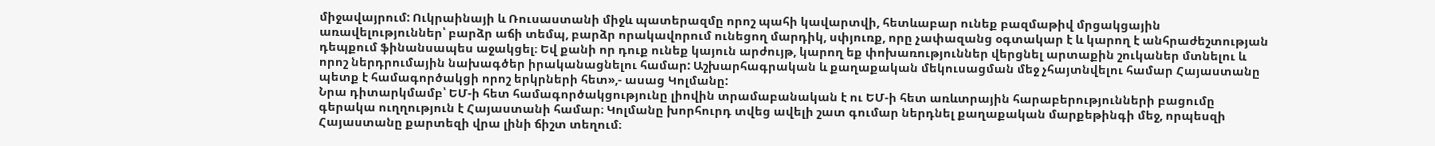միջավայրում: Ուկրաինայի և Ռուսաստանի միջև պատերազմը որոշ պահի կավարտվի, հետևաբար ունեք բազմաթիվ մրցակցային առավելություններ՝ բարձր աճի տեմպ, բարձր որակավորում ունեցող մարդիկ, սփյուռք, որը չափազանց օգտակար է և կարող է անհրաժեշտության դեպքում ֆինանսապես աջակցել։ Եվ քանի որ դուք ունեք կայուն արժույթ, կարող եք փոխառություններ վերցնել արտաքին շուկաներ մտնելու և որոշ ներդրումային նախագծեր իրականացնելու համար: Աշխարհագրական և քաղաքական մեկուսացման մեջ չհայտնվելու համար Հայաստանը պետք է համագործակցի որոշ երկրների հետ»,- ասաց Կոլմանը:
Նրա դիտարկմամբ՝ ԵՄ-ի հետ համագործակցությունը լիովին տրամաբանական է ու ԵՄ-ի հետ առևտրային հարաբերությունների բացումը գերակա ուղղություն է Հայաստանի համար։ Կոլմանը խորհուրդ տվեց ավելի շատ գումար ներդնել քաղաքական մարքեթինգի մեջ, որպեսզի Հայաստանը քարտեզի վրա լինի ճիշտ տեղում։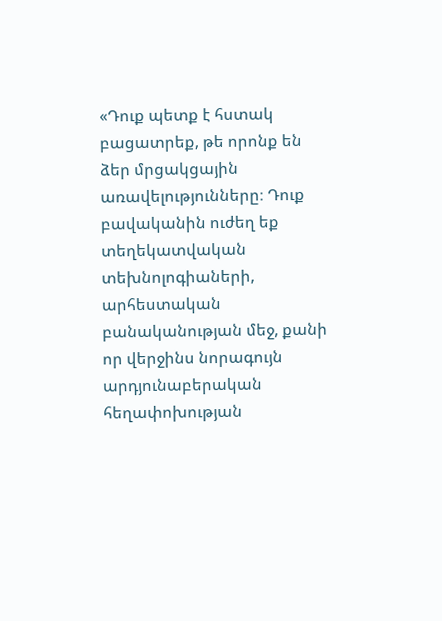«Դուք պետք է հստակ բացատրեք, թե որոնք են ձեր մրցակցային առավելությունները։ Դուք բավականին ուժեղ եք տեղեկատվական տեխնոլոգիաների, արհեստական բանականության մեջ, քանի որ վերջինս նորագույն արդյունաբերական հեղափոխության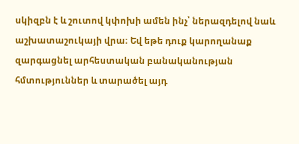սկիզբն է և շուտով կփոխի ամեն ինչ՝ ներազդելով նաև աշխատաշուկայի վրա։ Եվ եթե դուք կարողանաք զարգացնել արհեստական բանականության հմտություններ և տարածել այդ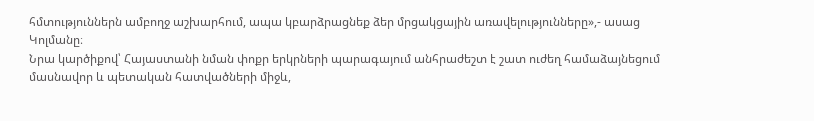հմտություններն ամբողջ աշխարհում, ապա կբարձրացնեք ձեր մրցակցային առավելությունները»,- ասաց Կոլմանը։
Նրա կարծիքով՝ Հայաստանի նման փոքր երկրների պարագայում անհրաժեշտ է շատ ուժեղ համաձայնեցում մասնավոր և պետական հատվածների միջև,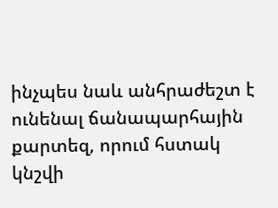ինչպես նաև անհրաժեշտ է ունենալ ճանապարհային քարտեզ, որում հստակ կնշվի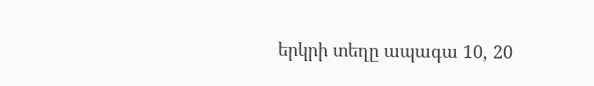երկրի տեղը ապագա 10, 20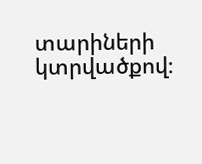տարիների կտրվածքով։